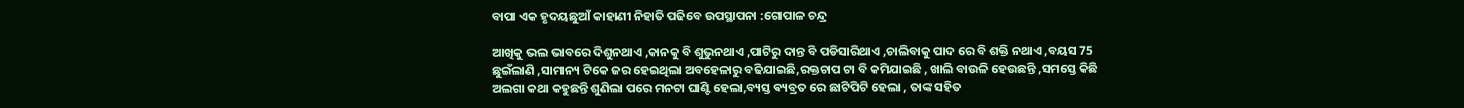ବାପା ଏକ ହୃଦୟଛୁଆଁ କାହାଣୀ ନିହାତି ପଢିବେ ଉପସ୍ଥାପନା :ଗୋପାଳ ଚନ୍ଦ୍ର

ଆଖିକୁ ଭଲ ଭାବରେ ଦିଶୁନଥାଏ ,କାନକୁ ବି ଶୁଭୁନଥାଏ ,ପାଟିରୁ ଦାନ୍ତ ବି ପଡିସାରିଥାଏ ,ଚାଲିବାକୁ ପାଦ ରେ ବି ଶକ୍ତି ନଥାଏ ,ବୟସ 75 ଛୁଇଁଲାଣି ,ସାମାନ୍ୟ ଟିକେ ଜର ହେଇଥିଲା ଅବହେଳାରୁ ବଢିଯାଇଛି,ରକ୍ତଚାପ ଟା ବି କମିଯାଇଛି , ଖାଲି ବାଉଳି ହେଉଛନ୍ତି ,ସମସ୍ତେ କିଛି ଅଲଗା କଥା କହୁଛନ୍ତି ଶୁଣିଲା ପରେ ମନଟା ଘାଣ୍ଟି ହେଲା,ବ୍ୟସ୍ତ ଵ୍ୟବ୍ରତ ରେ ଛାଟିପିଟି ହେଲା , ତାଙ୍କ ସହିତ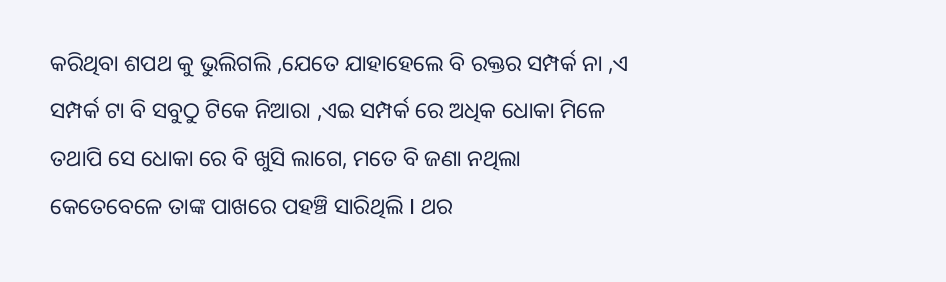କରିଥିବା ଶପଥ କୁ ଭୁଲିଗଲି ,ଯେତେ ଯାହାହେଲେ ବି ରକ୍ତର ସମ୍ପର୍କ ନା ,ଏ ସମ୍ପର୍କ ଟା ବି ସବୁଠୁ ଟିକେ ନିଆରା ,ଏଇ ସମ୍ପର୍କ ରେ ଅଧିକ ଧୋକା ମିଳେ ତଥାପି ସେ ଧୋକା ରେ ବି ଖୁସି ଲାଗେ, ମତେ ବି ଜଣା ନଥିଲା କେତେବେଳେ ତାଙ୍କ ପାଖରେ ପହଞ୍ଚି ସାରିଥିଲି I ଥର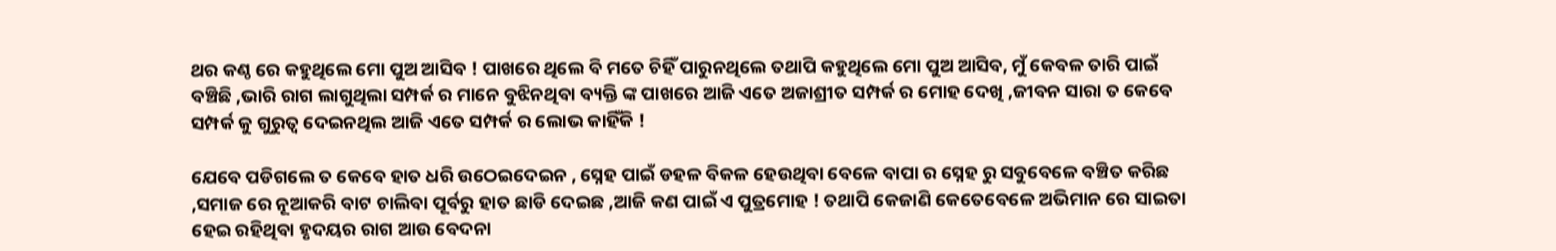ଥର କଣ୍ଠ ରେ କହୁଥିଲେ ମୋ ପୁଅ ଆସିବ ! ପାଖରେ ଥିଲେ ବି ମତେ ଚିହିଁ ପାରୁନଥିଲେ ତଥାପି କହୁଥିଲେ ମୋ ପୁଅ ଆସିବ, ମୁଁ କେବଳ ତାରି ପାଇଁ ବଞ୍ଚିଛି ,ଭାରି ରାଗ ଲାଗୁଥିଲା ସମ୍ପର୍କ ର ମାନେ ବୁଝିନଥିବା ବ୍ୟକ୍ତି ଙ୍କ ପାଖରେ ଆଜି ଏତେ ଅଜାଶ୍ରୀତ ସମ୍ପର୍କ ର ମୋହ ଦେଖି ,ଜୀବନ ସାରା ତ କେବେ ସମ୍ପର୍କ କୁ ଗୁରୁତ୍ୱ ଦେଇନଥିଲ ଆଜି ଏତେ ସମ୍ପର୍କ ର ଲୋଭ କାହିଁକି !

ଯେବେ ପଡିଗଲେ ତ କେବେ ହାତ ଧରି ଉଠେଇଦେଇନ , ସ୍ନେହ ପାଇଁ ଡହଳ ବିକଳ ହେଉଥିବା ବେଳେ ବାପା ର ସ୍ନେହ ରୁ ସବୁବେଳେ ବଞ୍ଚିତ କରିଛ ,ସମାଜ ରେ ନୂଆକରି ବାଟ ଚାଲିବା ପୂର୍ବରୁ ହାତ ଛାଡି ଦେଇଛ ,ଆଜି କଣ ପାଇଁ ଏ ପୁତ୍ରମୋହ ! ତଥାପି କେଜାଣି କେତେବେଳେ ଅଭିମାନ ରେ ସାଇତା ହେଇ ରହିଥିବା ହୃଦୟର ରାଗ ଆଉ ବେଦନା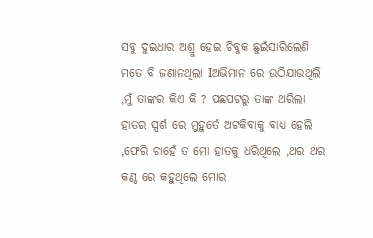ସବୁ ଦୁଇଧାର ଅଶ୍ରୁ ହେଇ ଚିବୁକ ଛୁଇଁସାରିଲେଣି ମତେ ବି ଜଣାନଥିଲା Iଅଭିମାନ ରେ ଉଠିଯାଉଥିଲି ,ମୁଁ ତାଙ୍କର କିଏ କି ? ପଛପଟରୁ ତାଙ୍କ ଥରିଲା ହାତର ସ୍ପର୍ଶ ରେ ମୁହୁର୍ତେ ଅଟକିବାକୁ ବାଧ୍ୟ ହେଲି ,ଫେରି ଚାହେଁ ତ ମୋ ହାତକୁ ଧରିଥିଲେ ,ଥର ଥର କଣ୍ଠ ରେ କହୁଥିଲେ ମୋର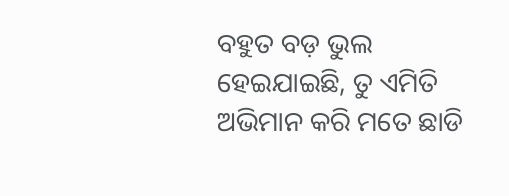ବହୁତ ବଡ଼ ଭୁଲ ହେଇଯାଇଛି, ତୁ ଏମିତି ଅଭିମାନ କରି ମତେ ଛାଡି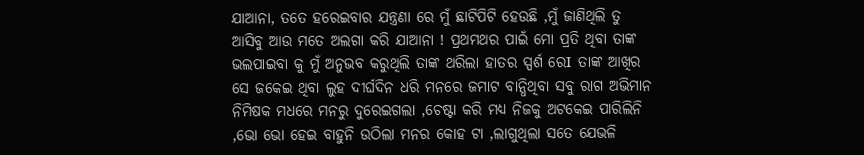ଯାଆନା, ତତେ ହରେଇବାର ଯନ୍ତ୍ରଣା ରେ ମୁଁ ଛାଟିପିଟି ହେଉଛି ,ମୁଁ ଜାଣିଥିଲି ତୁ ଆସିବୁ ଆଉ ମତେ ଅଲଗା କରି ଯାଆନା ! ପ୍ରଥମଥର ପାଇଁ ମୋ ପ୍ରତି ଥିବା ତାଙ୍କ ଭଲପାଇବା କୁ ମୁଁ ଅନୁଭବ କରୁଥିଲି ତାଙ୍କ ଥରିଲା ହାତର ସ୍ପର୍ଶ ରେI ତାଙ୍କ ଆଖିର ସେ ଜକେଇ ଥିବା ଲୁହ ଦୀର୍ଘଦିନ ଧରି ମନରେ ଜମାଟ ବାନ୍ଧିଥିବା ସବୁ ରାଗ ଅଭିମାନ ନିମିଷକ ମଧରେ ମନରୁ ଦୁରେଇଗଲା ,ଚେଷ୍ଟା କରି ମଧ୍ୟ ନିଜକୁ ଅଟକେଇ ପାରିଲିନି ,ଭୋ ଭୋ ହେଇ ବାହୁନି ଉଠିଲା ମନର କୋହ ଟା ,ଲାଗୁଥିଲା ସତେ ଯେଭଳି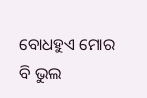ବୋଧହୁଏ ମୋର ବି ଭୁଲ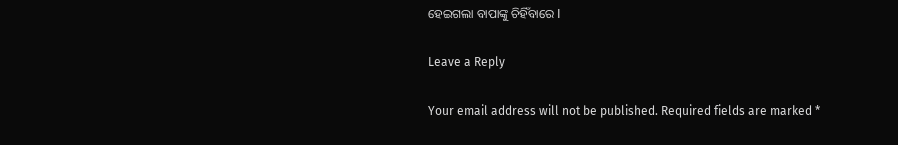ହେଇଗଲା ବାପାଙ୍କୁ ଚିହିଁବାରେ I

Leave a Reply

Your email address will not be published. Required fields are marked *